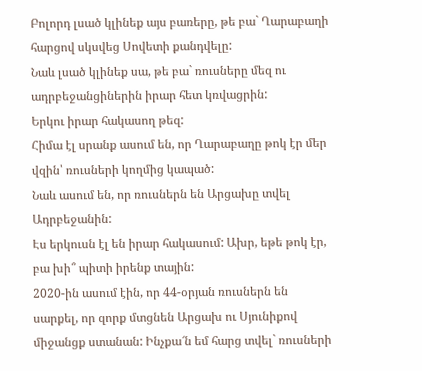Բոլորդ լսած կլինեք այս բառերը, թե բա` Ղարաբաղի հարցով սկսվեց Սովետի քանդվելը:
Նաև լսած կլինեք սա, թե բա` ռուսները մեզ ու ադրբեջանցիներին իրար հետ կռվացրին:
Երկու իրար հակասող թեզ:
Հիմա էլ սրանք ասում են, որ Ղարաբաղը թոկ էր մեր վզին՝ ռուսների կողմից կապած:
Նաև ասում են, որ ռուսներն են Արցախը տվել Ադրբեջանին:
Էս երկուսն էլ են իրար հակասում: Ախր, եթե թոկ էր, բա խի՞ պիտի իրենք տային:
2020-ին ասում էին, որ 44-օրյան ռուսներն են սարքել, որ զորք մտցնեն Արցախ ու Սյունիքով միջանցք ստանան: Ինչքա՜ն եմ հարց տվել` ռուսների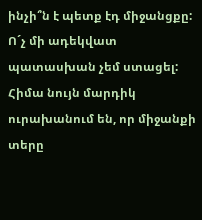ինչի՞ն է պետք էդ միջանցքը: Ո´չ մի ադեկվատ պատասխան չեմ ստացել:
Հիմա նույն մարդիկ ուրախանում են, որ միջանքի տերը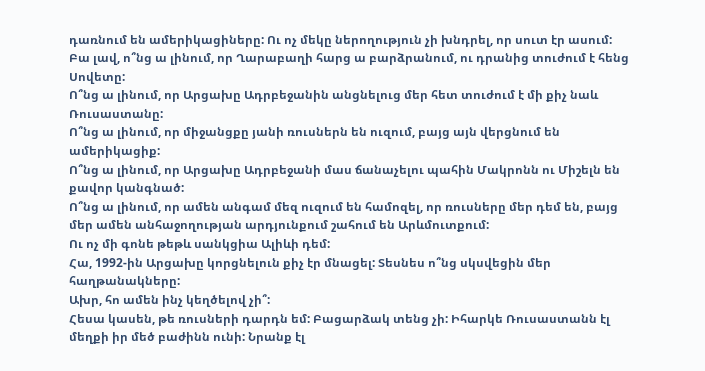դառնում են ամերիկացիները: Ու ոչ մեկը ներողություն չի խնդրել, որ սուտ էր ասում:
Բա լավ, ո՞նց ա լինում, որ Ղարաբաղի հարց ա բարձրանում, ու դրանից տուժում է հենց Սովետը:
Ո՞նց ա լինում, որ Արցախը Ադրբեջանին անցնելուց մեր հետ տուժում է մի քիչ նաև Ռուսաստանը:
Ո՞նց ա լինում, որ միջանցքը յանի ռուսներն են ուզում, բայց այն վերցնում են ամերիկացիք:
Ո՞նց ա լինում, որ Արցախը Ադրբեջանի մաս ճանաչելու պահին Մակրոնն ու Միշելն են քավոր կանգնած:
Ո՞նց ա լինում, որ ամեն անգամ մեզ ուզում են համոզել, որ ռուսները մեր դեմ են, բայց մեր ամեն անհաջողության արդյունքում շահում են Արևմուտքում:
Ու ոչ մի գոնե թեթև սանկցիա Ալիևի դեմ:
Հա, 1992-ին Արցախը կորցնելուն քիչ էր մնացել: Տեսնես ո՞նց սկսվեցին մեր հաղթանակները:
Ախր, հո ամեն ինչ կեղծելով չի՞:
Հեսա կասեն, թե ռուսների դարդն եմ: Բացարձակ տենց չի: Իհարկե Ռուսաստանն էլ մեղքի իր մեծ բաժինն ունի: Նրանք էլ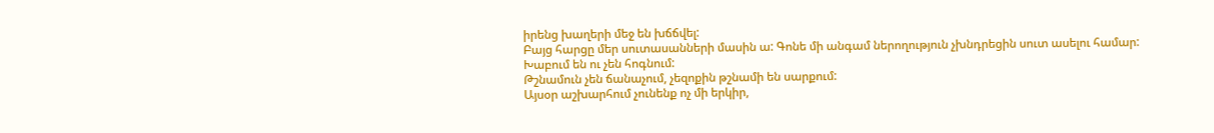իրենց խաղերի մեջ են խճճվել:
Բայց հարցը մեր սուտասանների մասին ա: Գոնե մի անգամ ներողություն չխնդրեցին սուտ ասելու համար:
Խաբում են ու չեն հոգնում:
Թշնամուն չեն ճանաչում, չեզոքին թշնամի են սարքում:
Այսօր աշխարհում չունենք ոչ մի երկիր,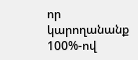որ կարողանանք 100%-ով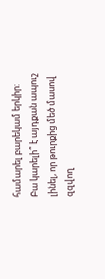համարել բարեկամ երկիր:
Բա կարելի՞ է այդքան ապուշ լինել, որ թուրքից մեծ մասով զզվող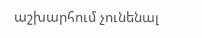աշխարհում չունենալ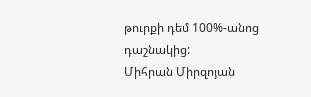թուրքի դեմ 100%-անոց դաշնակից:
Միհրան Միրզոյան